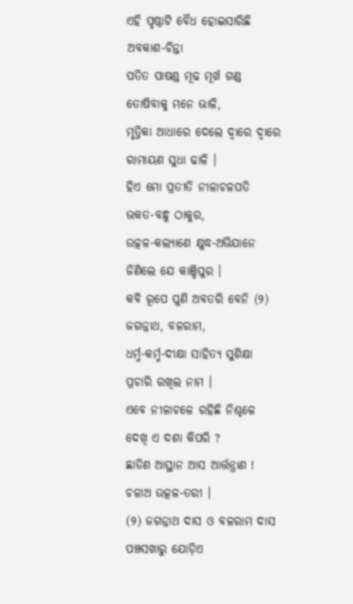ଏହି ପୃଷ୍ଠାଟି ବୈଧ ହୋଇସାରିଛି
ଅବକାଶ-ଚିନ୍ତା
ପତିତ ପାଷଣ୍ଡ ମୂଢ ମୂର୍ଖ ଗଣ୍ଡ
ତୋଷିବାକୁ ମନେ ଭାଳି,
ମୃତ୍ତିକା ଆଧାରେ ଦେଲେ ଦ୍ବାରେ ଦ୍ବାରେ
ରାମାୟଣ ସୁଧା ଢାଳି ।
ହିଏ ମୋ ପ୍ରତୀତି ନୀଳାଚଳପତି
ଭକତ-ବନ୍ଧୁ ଠାକୁର,
ଉତ୍କଳ-କଲ୍ୟାଣେ କ୍ଷୁଦ୍ଧ-ଅଭିଯାନେ
ଜିଣିଲେ ଯେ କାଞ୍ଚିପୁର ।
କବି ରୂପେ ପୁଣି ଅବତରି ବେନି (୨)
ଜଗନ୍ନାଥ, ବଳରାମ,
ଧର୍ମ୍ମ-କର୍ମ୍ମ-ଦୀକ୍ଷା ସାହିତ୍ୟ ସୁଶିକ୍ଷା
ପ୍ରଚାରି ରଖିଲ ନାମ ।
ଏବେ ନୀଳାଚଳେ ରହିଛି ନିଶ୍ଚଳେ
ଦେଖି ଏ ଦଶା କିପରି ?
ଛାଡିଣ ଆସ୍ଥାନ ଆସ ଆର୍ତ୍ତନ୍ତ୍ରାଣ !
ଚଳାଅ ଉତ୍କଳ-ତରୀ ।
(୨) ଜଗନ୍ନାଥ ଦାସ ଓ ବଳରାମ ଦାସ ପଞ୍ଚସଖାରୁ ଯୋଡ଼ିଏ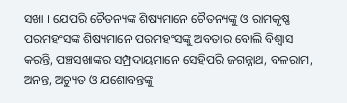ସଖା । ଯେପରି ଚୈତନ୍ୟଙ୍କ ଶିଷ୍ୟମାନେ ଚୈତନ୍ୟଙ୍କୁ ଓ ରାମକୃଷ୍ଣ ପରମହଂସଙ୍କ ଶିଷ୍ୟମାନେ ପରମହଂସଙ୍କୁ ଅବତାର ବୋଲି ବିଶ୍ୱାସ କରନ୍ତି, ପଞ୍ଚସଖାଙ୍କର ସମ୍ପ୍ରଦାୟମାନେ ସେହିପରି ଜଗନ୍ନାଥ, ବଳରାମ, ଅନନ୍ତ, ଅଚ୍ୟୁତ ଓ ଯଶୋବନ୍ତଙ୍କୁ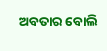ଅବତାର ବୋଲି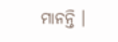ମାନନ୍ତି ।